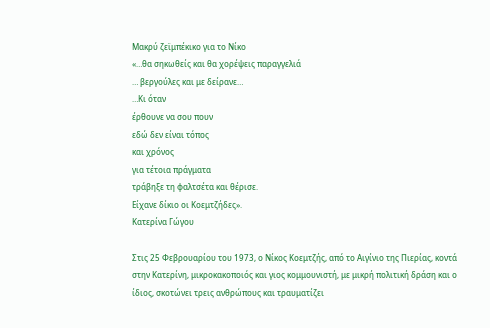Μακρύ ζεϊμπέκικο για το Νίκο
«…θα σηκωθείς και θα χορέψεις παραγγελιά
… βεργούλες και με δείρανε…
…Κι όταν
έρθουνε να σου πουν
εδώ δεν είναι τόπος
και χρόνος
για τέτοια πράγματα
τράβηξε τη φαλτσέτα και θέρισε.
Είχανε δίκιο οι Κοεμτζήδες».
Κατερίνα Γώγου

Στις 25 Φεβρουαρίου του 1973, ο Νίκος Κοεμτζής, από το Αιγίνιο της Πιερίας, κοντά στην Κατερίνη, μικροκακοποιός και γιος κομμουνιστή, με μικρή πολιτική δράση και ο ίδιος, σκοτώνει τρεις ανθρώπους και τραυματίζει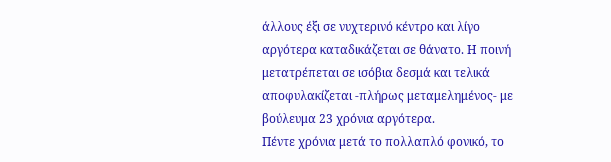άλλους έξι σε νυχτερινό κέντρο και λίγο αργότερα καταδικάζεται σε θάνατο. Η ποινή μετατρέπεται σε ισόβια δεσμά και τελικά αποφυλακίζεται -πλήρως μεταμελημένος- με βούλευμα 23 χρόνια αργότερα.
Πέντε χρόνια μετά το πολλαπλό φονικό, το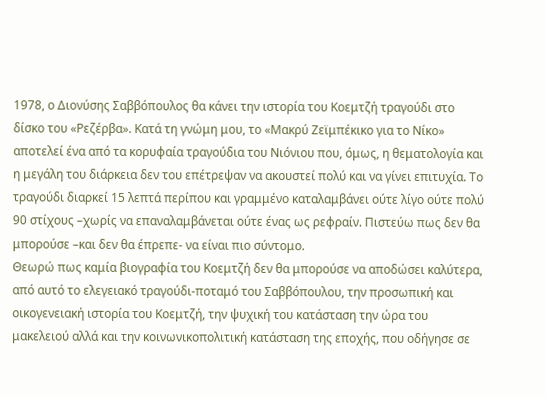1978, ο Διονύσης Σαββόπουλος θα κάνει την ιστορία του Κοεμτζή τραγούδι στο δίσκο του «Ρεζέρβα». Κατά τη γνώμη μου, το «Μακρύ Ζεϊμπέκικο για το Νίκο» αποτελεί ένα από τα κορυφαία τραγούδια του Νιόνιου που, όμως, η θεματολογία και η μεγάλη του διάρκεια δεν του επέτρεψαν να ακουστεί πολύ και να γίνει επιτυχία. Το τραγούδι διαρκεί 15 λεπτά περίπου και γραμμένο καταλαμβάνει ούτε λίγο ούτε πολύ 90 στίχους –χωρίς να επαναλαμβάνεται ούτε ένας ως ρεφραίν. Πιστεύω πως δεν θα μπορούσε –και δεν θα έπρεπε- να είναι πιο σύντομο.
Θεωρώ πως καμία βιογραφία του Κοεμτζή δεν θα μπορούσε να αποδώσει καλύτερα, από αυτό το ελεγειακό τραγούδι-ποταμό του Σαββόπουλου, την προσωπική και οικογενειακή ιστορία του Κοεμτζή, την ψυχική του κατάσταση την ώρα του μακελειού αλλά και την κοινωνικοπολιτική κατάσταση της εποχής, που οδήγησε σε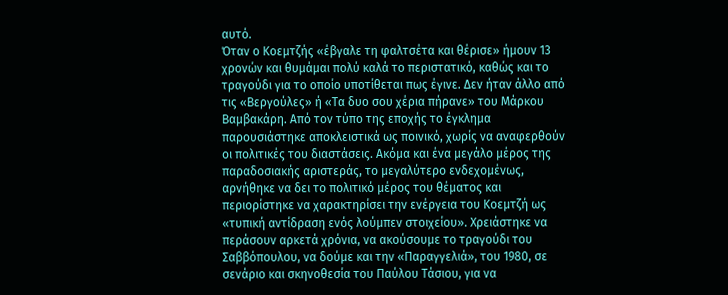αυτό.
Όταν ο Κοεμτζής «έβγαλε τη φαλτσέτα και θέρισε» ήμουν 13 χρονών και θυμάμαι πολύ καλά το περιστατικό, καθώς και το τραγούδι για το οποίο υποτίθεται πως έγινε. Δεν ήταν άλλο από τις «Βεργούλες» ή «Τα δυο σου χέρια πήρανε» του Μάρκου Βαμβακάρη. Από τον τύπο της εποχής το έγκλημα παρουσιάστηκε αποκλειστικά ως ποινικό, χωρίς να αναφερθούν οι πολιτικές του διαστάσεις. Ακόμα και ένα μεγάλο μέρος της παραδοσιακής αριστεράς, το μεγαλύτερο ενδεχομένως, αρνήθηκε να δει το πολιτικό μέρος του θέματος και περιορίστηκε να χαρακτηρίσει την ενέργεια του Κοεμτζή ως «τυπική αντίδραση ενός λούμπεν στοιχείου». Χρειάστηκε να περάσουν αρκετά χρόνια, να ακούσουμε το τραγούδι του Σαββόπουλου, να δούμε και την «Παραγγελιά», του 1980, σε σενάριο και σκηνοθεσία του Παύλου Τάσιου, για να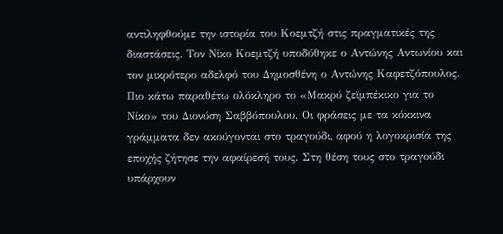αντιληφθούμε την ιστορία του Κοεμτζή στις πραγματικές της διαστάσεις. Τον Νίκο Κοεμτζή υποδύθηκε ο Αντώνης Αντωνίου και τον μικρότερο αδελφό του Δημοσθένη ο Αντώνης Καφετζόπουλος.
Πιο κάτω παραθέτω ολόκληρο το «Μακρύ ζεϊμπέκικο για το Νίκο» του Διονύση Σαββόπουλου. Οι φράσεις με τα κόκκινα γράμματα δεν ακούγονται στο τραγούδι, αφού η λογοκρισία της εποχής ζήτησε την αφαίρεσή τους. Στη θέση τους στο τραγούδι υπάρχουν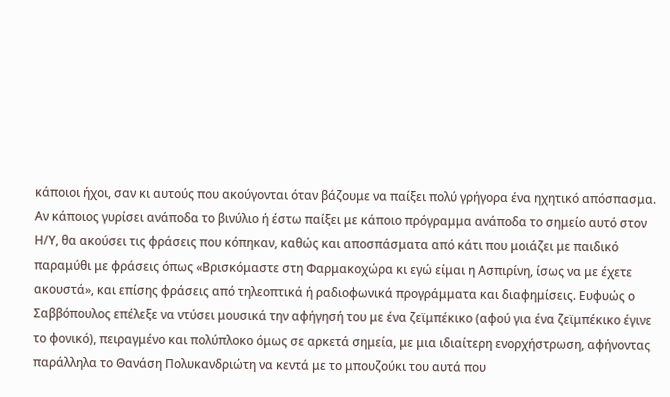κάποιοι ήχοι, σαν κι αυτούς που ακούγονται όταν βάζουμε να παίξει πολύ γρήγορα ένα ηχητικό απόσπασμα. Αν κάποιος γυρίσει ανάποδα το βινύλιο ή έστω παίξει με κάποιο πρόγραμμα ανάποδα το σημείο αυτό στον Η/Υ, θα ακούσει τις φράσεις που κόπηκαν, καθώς και αποσπάσματα από κάτι που μοιάζει με παιδικό παραμύθι με φράσεις όπως «Βρισκόμαστε στη Φαρμακοχώρα κι εγώ είμαι η Ασπιρίνη, ίσως να με έχετε ακουστά», και επίσης φράσεις από τηλεοπτικά ή ραδιοφωνικά προγράμματα και διαφημίσεις. Ευφυώς ο Σαββόπουλος επέλεξε να ντύσει μουσικά την αφήγησή του με ένα ζεϊμπέκικο (αφού για ένα ζεϊμπέκικο έγινε το φονικό), πειραγμένο και πολύπλοκο όμως σε αρκετά σημεία, με μια ιδιαίτερη ενορχήστρωση, αφήνοντας παράλληλα το Θανάση Πολυκανδριώτη να κεντά με το μπουζούκι του αυτά που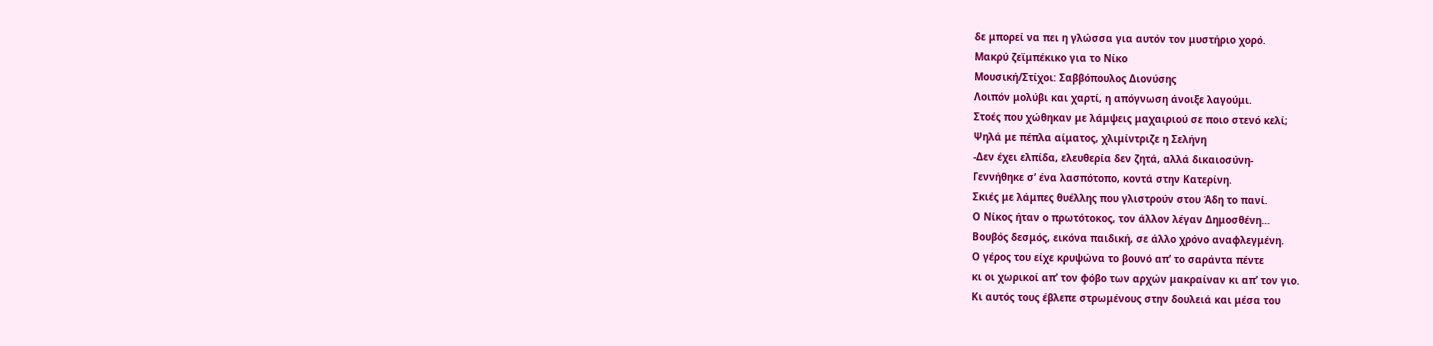δε μπορεί να πει η γλώσσα για αυτόν τον μυστήριο χορό.
Μακρύ ζεϊμπέκικο για το Νίκο
Μουσική/Στίχοι: Σαββόπουλος Διονύσης
Λοιπόν μολύβι και χαρτί, η απόγνωση άνοιξε λαγούμι.
Στοές που χώθηκαν με λάμψεις μαχαιριού σε ποιο στενό κελί;
Ψηλά με πέπλα αίματος, χλιμίντριζε η Σελήνη
-Δεν έχει ελπίδα, ελευθερία δεν ζητά, αλλά δικαιοσύνη-
Γεννήθηκε σ’ ένα λασπότοπο, κοντά στην Κατερίνη.
Σκιές με λάμπες θυέλλης που γλιστρούν στου Άδη το πανί.
Ο Νίκος ήταν ο πρωτότοκος, τον άλλον λέγαν Δημοσθένη…
Βουβός δεσμός, εικόνα παιδική, σε άλλο χρόνο αναφλεγμένη.
Ο γέρος του είχε κρυψώνα το βουνό απ’ το σαράντα πέντε
κι οι χωρικοί απ’ τον φόβο των αρχών μακραίναν κι απ’ τον γιο.
Κι αυτός τους έβλεπε στρωμένους στην δουλειά και μέσα του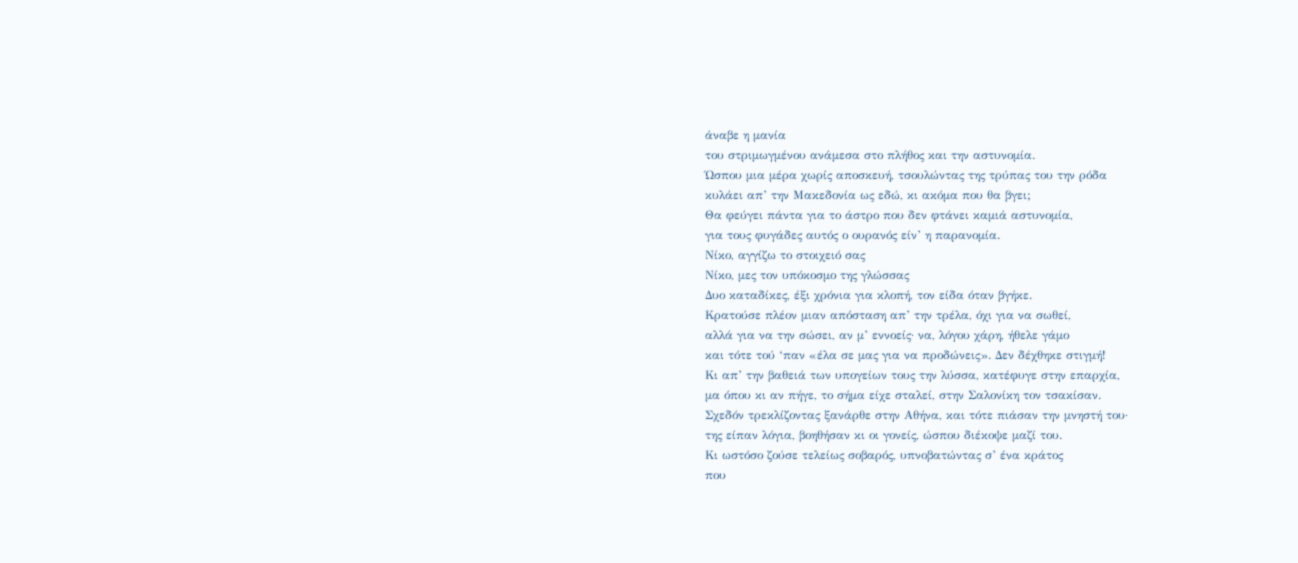άναβε η μανία
του στριμωγμένου ανάμεσα στο πλήθος και την αστυνομία.
Ώσπου μια μέρα χωρίς αποσκευή, τσουλώντας της τρύπας του την ρόδα
κυλάει απ’ την Μακεδονία ως εδώ, κι ακόμα που θα βγει;
Θα φεύγει πάντα για το άστρο που δεν φτάνει καμιά αστυνομία,
για τους φυγάδες αυτός ο ουρανός είν’ η παρανομία.
Νίκο, αγγίζω το στοιχειό σας
Νίκο, μες τον υπόκοσμο της γλώσσας
Δυο καταδίκες, έξι χρόνια για κλοπή, τον είδα όταν βγήκε.
Κρατούσε πλέον μιαν απόσταση απ’ την τρέλα, όχι για να σωθεί,
αλλά για να την σώσει, αν μ’ εννοείς· να, λόγου χάρη, ήθελε γάμο
και τότε τού ‘παν «έλα σε μας για να προδώνεις». Δεν δέχθηκε στιγμή!
Κι απ’ την βαθειά των υπογείων τους την λύσσα, κατέφυγε στην επαρχία,
μα όπου κι αν πήγε, το σήμα είχε σταλεί, στην Σαλονίκη τον τσακίσαν.
Σχεδόν τρεκλίζοντας ξανάρθε στην Αθήνα, και τότε πιάσαν την μνηστή του·
της είπαν λόγια, βοηθήσαν κι οι γονείς, ώσπου διέκοψε μαζί του.
Κι ωστόσο ζούσε τελείως σοβαρός, υπνοβατώντας σ’ ένα κράτος
που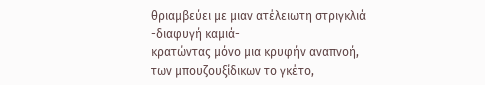θριαμβεύει με μιαν ατέλειωτη στριγκλιά -διαφυγή καμιά-
κρατώντας μόνο μια κρυφήν αναπνοή, των μπουζουξίδικων το γκέτο,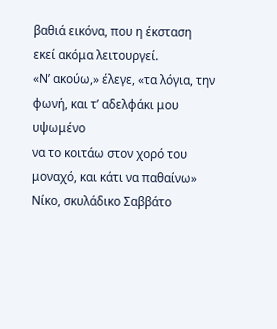βαθιά εικόνα, που η έκσταση εκεί ακόμα λειτουργεί.
«Ν’ ακούω,» έλεγε, «τα λόγια, την φωνή, και τ’ αδελφάκι μου υψωμένο
να το κοιτάω στον χορό του μοναχό, και κάτι να παθαίνω»
Νίκο, σκυλάδικο Σαββάτο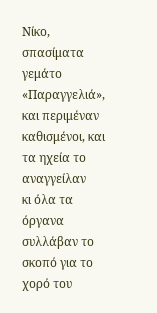Νίκο, σπασίματα γεμάτο
«Παραγγελιά», και περιμέναν καθισμένοι, και τα ηχεία το αναγγείλαν
κι όλα τα όργανα συλλάβαν το σκοπό για το χορό του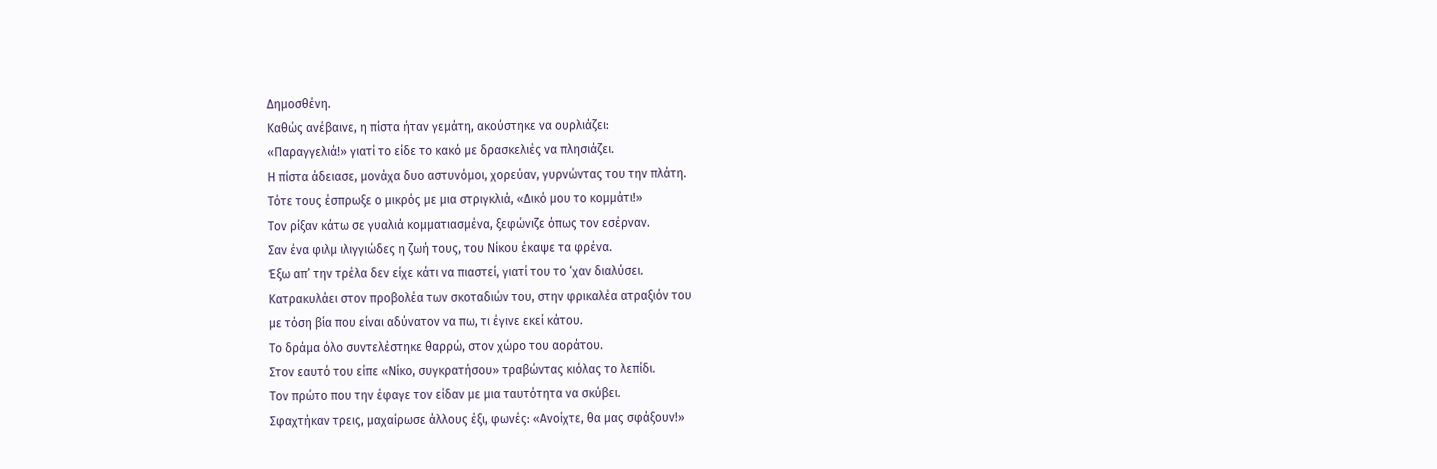Δημοσθένη.
Καθώς ανέβαινε, η πίστα ήταν γεμάτη, ακούστηκε να ουρλιάζει:
«Παραγγελιά!» γιατί το είδε το κακό με δρασκελιές να πλησιάζει.
Η πίστα άδειασε, μονάχα δυο αστυνόμοι, χορεύαν, γυρνώντας του την πλάτη.
Τότε τους έσπρωξε ο μικρός με μια στριγκλιά, «Δικό μου το κομμάτι!»
Τον ρίξαν κάτω σε γυαλιά κομματιασμένα, ξεφώνιζε όπως τον εσέρναν.
Σαν ένα φιλμ ιλιγγιώδες η ζωή τους, του Νίκου έκαψε τα φρένα.
Έξω απ’ την τρέλα δεν είχε κάτι να πιαστεί, γιατί του το ‘χαν διαλύσει.
Κατρακυλάει στον προβολέα των σκοταδιών του, στην φρικαλέα ατραξιόν του
με τόση βία που είναι αδύνατον να πω, τι έγινε εκεί κάτου.
Το δράμα όλο συντελέστηκε θαρρώ, στον χώρο του αοράτου.
Στον εαυτό του είπε «Νίκο, συγκρατήσου» τραβώντας κιόλας το λεπίδι.
Τον πρώτο που την έφαγε τον είδαν με μια ταυτότητα να σκύβει.
Σφαχτήκαν τρεις, μαχαίρωσε άλλους έξι, φωνές: «Ανοίχτε, θα μας σφάξουν!»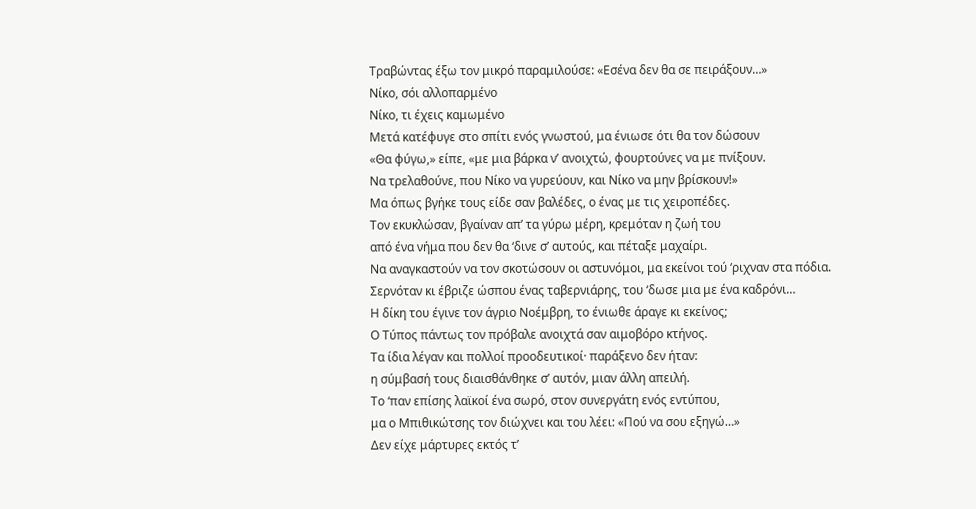Τραβώντας έξω τον μικρό παραμιλούσε: «Εσένα δεν θα σε πειράξουν…»
Νίκο, σόι αλλοπαρμένο
Νίκο, τι έχεις καμωμένο
Μετά κατέφυγε στο σπίτι ενός γνωστού, μα ένιωσε ότι θα τον δώσουν
«Θα φύγω,» είπε, «με μια βάρκα ν’ ανοιχτώ, φουρτούνες να με πνίξουν.
Να τρελαθούνε, που Νίκο να γυρεύουν, και Νίκο να μην βρίσκουν!»
Μα όπως βγήκε τους είδε σαν βαλέδες, ο ένας με τις χειροπέδες.
Τον εκυκλώσαν, βγαίναν απ’ τα γύρω μέρη, κρεμόταν η ζωή του
από ένα νήμα που δεν θα ‘δινε σ’ αυτούς, και πέταξε μαχαίρι.
Να αναγκαστούν να τον σκοτώσουν οι αστυνόμοι, μα εκείνοι τού ‘ριχναν στα πόδια.
Σερνόταν κι έβριζε ώσπου ένας ταβερνιάρης, του ‘δωσε μια με ένα καδρόνι…
Η δίκη του έγινε τον άγριο Νοέμβρη, το ένιωθε άραγε κι εκείνος;
Ο Τύπος πάντως τον πρόβαλε ανοιχτά σαν αιμοβόρο κτήνος.
Τα ίδια λέγαν και πολλοί προοδευτικοί· παράξενο δεν ήταν:
η σύμβασή τους διαισθάνθηκε σ’ αυτόν, μιαν άλλη απειλή.
Το ‘παν επίσης λαϊκοί ένα σωρό, στον συνεργάτη ενός εντύπου,
μα ο Μπιθικώτσης τον διώχνει και του λέει: «Πού να σου εξηγώ…»
Δεν είχε μάρτυρες εκτός τ’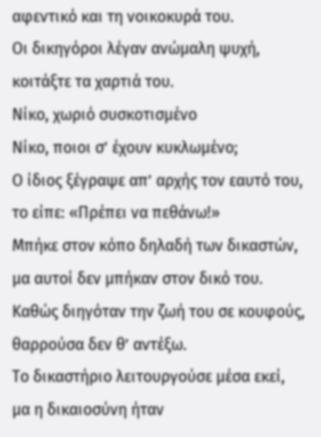αφεντικό και τη νοικοκυρά του.
Οι δικηγόροι λέγαν ανώμαλη ψυχή, κοιτάξτε τα χαρτιά του.
Νίκο, χωριό συσκοτισμένο
Νίκο, ποιοι σ’ έχουν κυκλωμένο;
Ο ίδιος ξέγραψε απ’ αρχής τον εαυτό του, το είπε: «Πρέπει να πεθάνω!»
Μπήκε στον κόπο δηλαδή των δικαστών, μα αυτοί δεν μπήκαν στον δικό του.
Καθώς διηγόταν την ζωή του σε κουφούς, θαρρούσα δεν θ’ αντέξω.
Το δικαστήριο λειτουργούσε μέσα εκεί, μα η δικαιοσύνη ήταν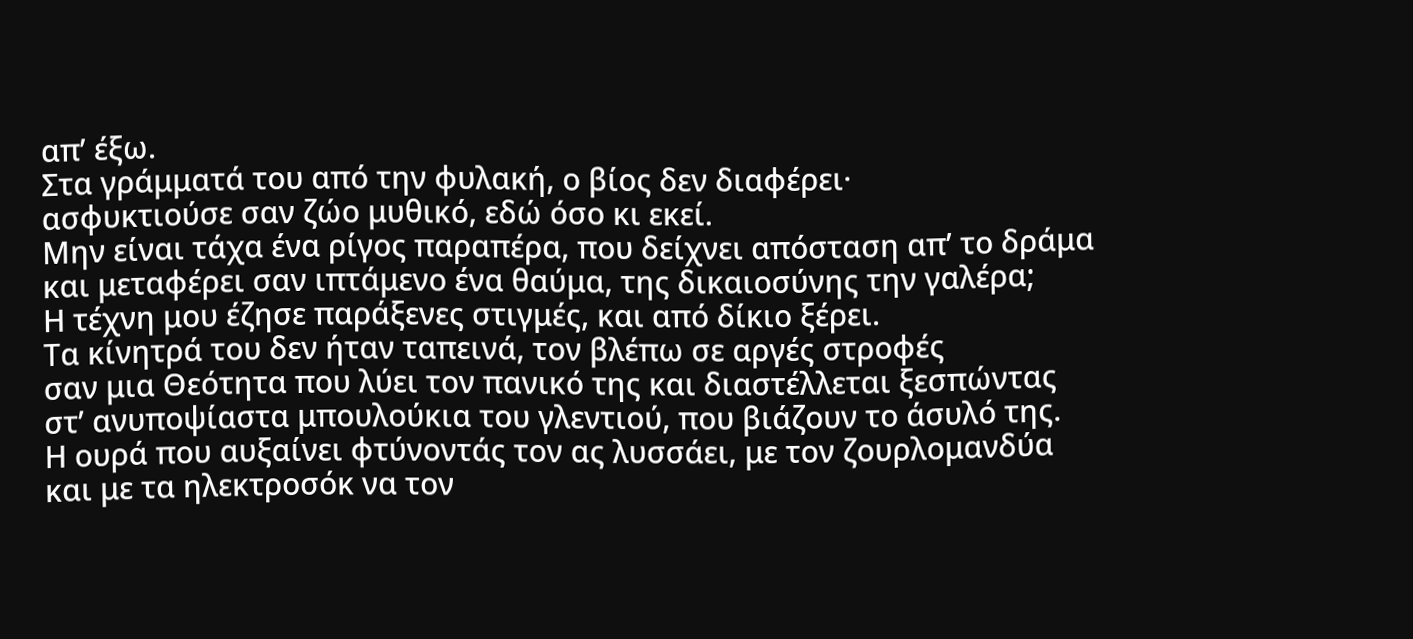απ’ έξω.
Στα γράμματά του από την φυλακή, ο βίος δεν διαφέρει·
ασφυκτιούσε σαν ζώο μυθικό, εδώ όσο κι εκεί.
Μην είναι τάχα ένα ρίγος παραπέρα, που δείχνει απόσταση απ’ το δράμα
και μεταφέρει σαν ιπτάμενο ένα θαύμα, της δικαιοσύνης την γαλέρα;
Η τέχνη μου έζησε παράξενες στιγμές, και από δίκιο ξέρει.
Τα κίνητρά του δεν ήταν ταπεινά, τον βλέπω σε αργές στροφές
σαν μια Θεότητα που λύει τον πανικό της και διαστέλλεται ξεσπώντας
στ’ ανυποψίαστα μπουλούκια του γλεντιού, που βιάζουν το άσυλό της.
Η ουρά που αυξαίνει φτύνοντάς τον ας λυσσάει, με τον ζουρλομανδύα
και με τα ηλεκτροσόκ να τον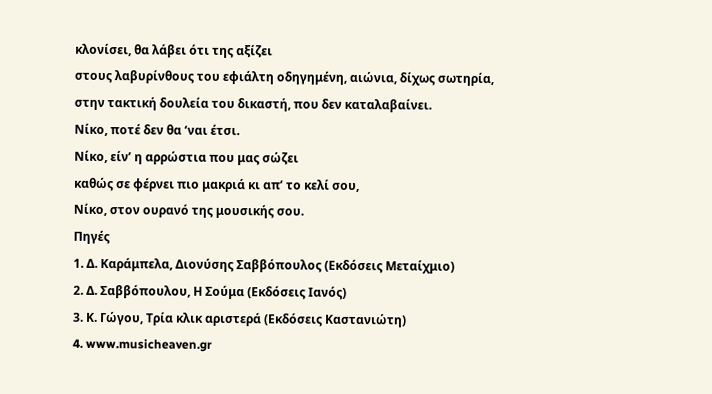κλονίσει, θα λάβει ότι της αξίζει
στους λαβυρίνθους του εφιάλτη οδηγημένη, αιώνια, δίχως σωτηρία,
στην τακτική δουλεία του δικαστή, που δεν καταλαβαίνει.
Νίκο, ποτέ δεν θα ‘ναι έτσι.
Νίκο, είν’ η αρρώστια που μας σώζει
καθώς σε φέρνει πιο μακριά κι απ’ το κελί σου,
Νίκο, στον ουρανό της μουσικής σου.
Πηγές
1. Δ. Καράμπελα, Διονύσης Σαββόπουλος (Εκδόσεις Μεταίχμιο)
2. Δ. Σαββόπουλου, Η Σούμα (Εκδόσεις Ιανός)
3. Κ. Γώγου, Τρία κλικ αριστερά (Εκδόσεις Καστανιώτη)
4. www.musicheaven.gr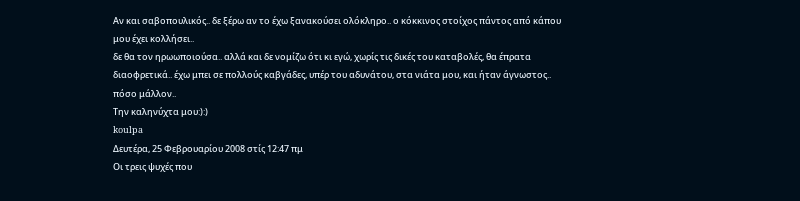Aν και σαβοπουλικός.. δε ξέρω αν το έχω ξανακούσει ολόκληρο.. ο κόκκινος στοίχος πάντος από κάπου μου έχει κολλήσει..
δε θα τον ηρωωποιούσα.. αλλά και δε νομίζω ότι κι εγώ, χωρίς τις δικές του καταβολές, θα έπρατα διαοφρετικά.. έχω μπει σε πολλούς καβγάδες, υπέρ του αδυνάτου, στα νιάτα μου, και ήταν άγνωστος.. πόσο μάλλον..
Την καληνύχτα μου:):)
koulpa
Δευτέρα, 25 Φεβρουαρίου 2008 στίς 12:47 πμ
Οι τρεις ψυχές που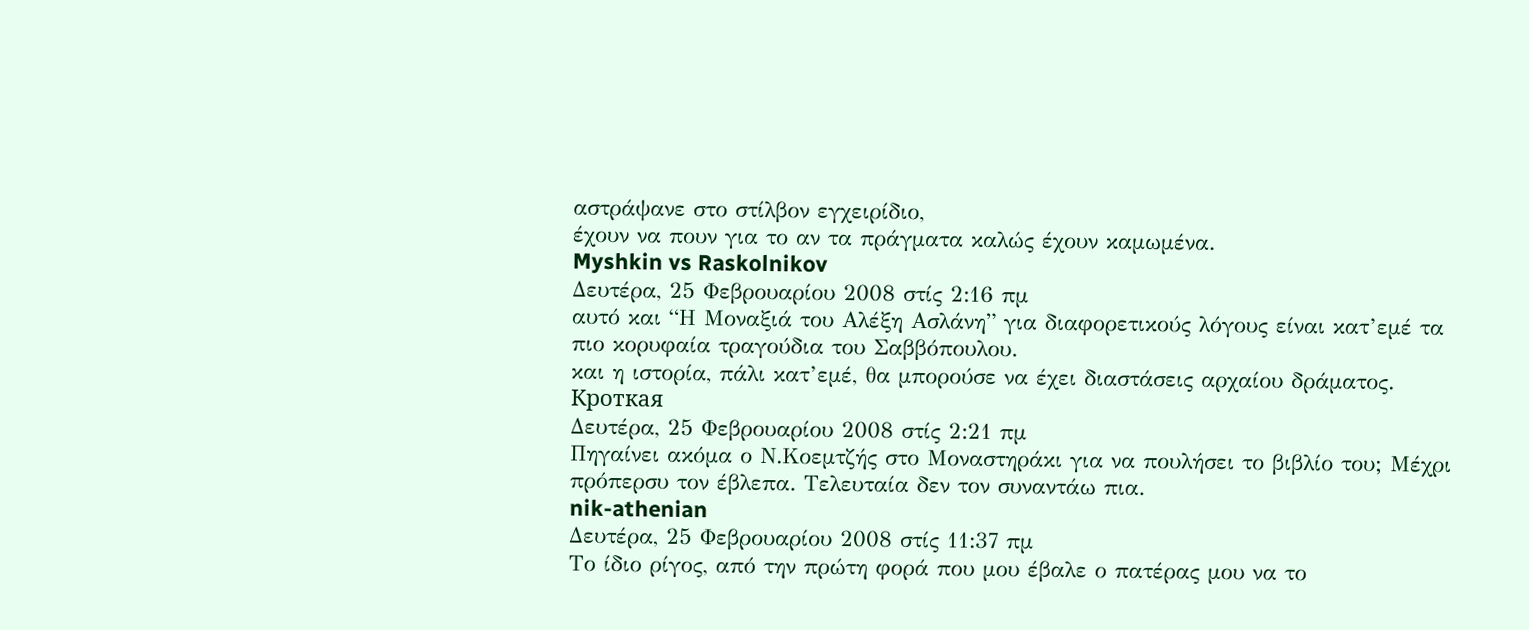αστράψανε στο στίλβον εγχειρίδιο,
έχουν να πουν για το αν τα πράγματα καλώς έχουν καμωμένα.
Myshkin vs Raskolnikov
Δευτέρα, 25 Φεβρουαρίου 2008 στίς 2:16 πμ
αυτό και “Η Μοναξιά του Αλέξη Ασλάνη” για διαφορετικούς λόγους είναι κατ’εμέ τα πιο κορυφαία τραγούδια του Σαββόπουλου.
και η ιστορία, πάλι κατ’εμέ, θα μπορούσε να έχει διαστάσεις αρχαίου δράματος.
Кроткая
Δευτέρα, 25 Φεβρουαρίου 2008 στίς 2:21 πμ
Πηγαίνει ακόμα ο Ν.Κοεμτζής στο Μοναστηράκι για να πουλήσει το βιβλίο του; Μέχρι πρόπερσυ τον έβλεπα. Τελευταία δεν τον συναντάω πια.
nik-athenian
Δευτέρα, 25 Φεβρουαρίου 2008 στίς 11:37 πμ
Το ίδιο ρίγος, από την πρώτη φορά που μου έβαλε ο πατέρας μου να το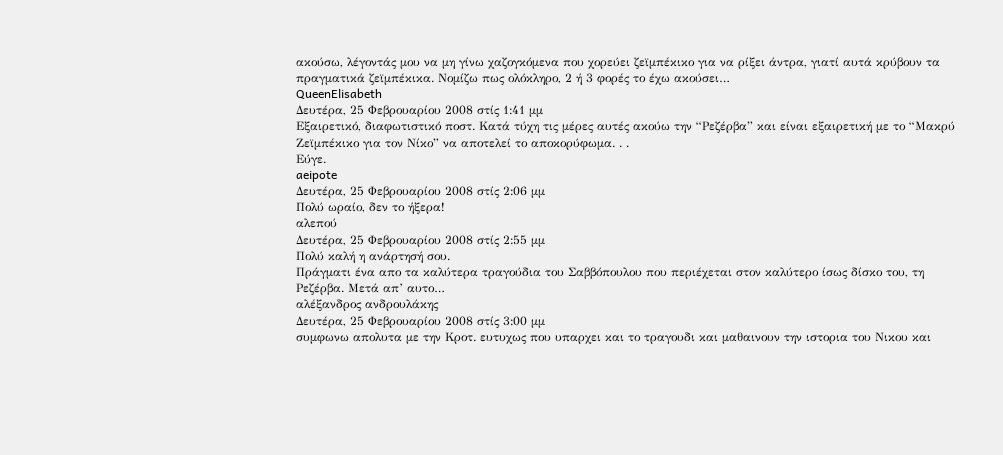ακούσω, λέγοντάς μου να μη γίνω χαζογκόμενα που χορεύει ζεϊμπέκικο για να ρίξει άντρα, γιατί αυτά κρύβουν τα πραγματικά ζεϊμπέκικα. Νομίζω πως ολόκληρο, 2 ή 3 φορές το έχω ακούσει…
QueenElisabeth
Δευτέρα, 25 Φεβρουαρίου 2008 στίς 1:41 μμ
Εξαιρετικό, διαφωτιστικό ποστ. Κατά τύχη τις μέρες αυτές ακούω την “Ρεζέρβα” και είναι εξαιρετική με το “Μακρύ Ζεϊμπέκικο για τον Νίκο” να αποτελεί το αποκορύφωμα. . .
Εύγε.
aeipote
Δευτέρα, 25 Φεβρουαρίου 2008 στίς 2:06 μμ
Πολύ ωραίο, δεν το ήξερα!
αλεπού
Δευτέρα, 25 Φεβρουαρίου 2008 στίς 2:55 μμ
Πολύ καλή η ανάρτησή σου.
Πράγματι ένα απο τα καλύτερα τραγούδια του Σαββόπουλου που περιέχεται στον καλύτερο ίσως δίσκο του, τη Ρεζέρβα. Μετά απ’ αυτο…
αλέξανδρος ανδρουλάκης
Δευτέρα, 25 Φεβρουαρίου 2008 στίς 3:00 μμ
συμφωνω απολυτα με την Κροτ. ευτυχως που υπαρχει και το τραγουδι και μαθαινουν την ιστορια του Νικου και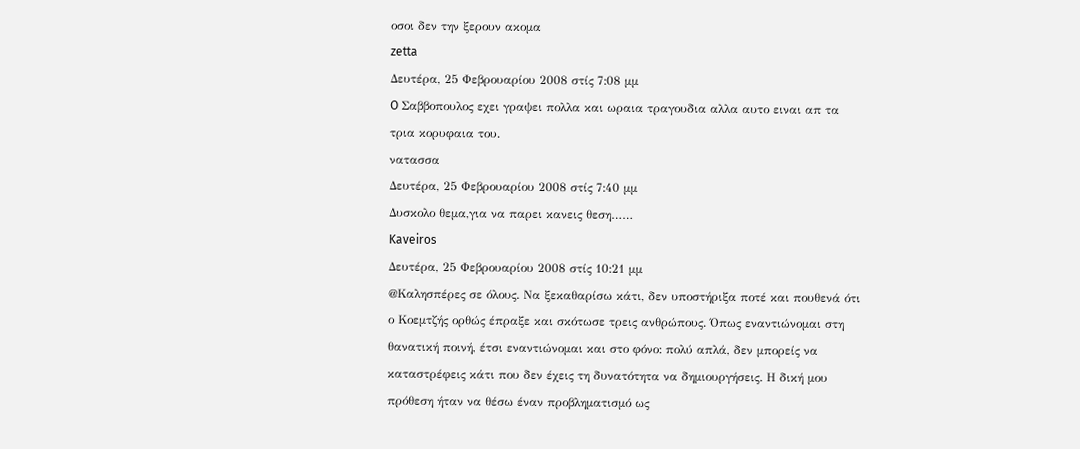οσοι δεν την ξερουν ακομα
zetta
Δευτέρα, 25 Φεβρουαρίου 2008 στίς 7:08 μμ
O Σαββοπουλος εχει γραψει πολλα και ωραια τραγουδια αλλα αυτο ειναι απ τα τρια κορυφαια του.
νατασσα
Δευτέρα, 25 Φεβρουαρίου 2008 στίς 7:40 μμ
Δυσκολο θεμα,για να παρει κανεις θεση……
Kaveiros
Δευτέρα, 25 Φεβρουαρίου 2008 στίς 10:21 μμ
@Καλησπέρες σε όλους. Να ξεκαθαρίσω κάτι, δεν υποστήριξα ποτέ και πουθενά ότι ο Κοεμτζής ορθώς έπραξε και σκότωσε τρεις ανθρώπους. Όπως εναντιώνομαι στη θανατική ποινή, έτσι εναντιώνομαι και στο φόνο: πολύ απλά, δεν μπορείς να καταστρέφεις κάτι που δεν έχεις τη δυνατότητα να δημιουργήσεις. Η δική μου πρόθεση ήταν να θέσω έναν προβληματισμό ως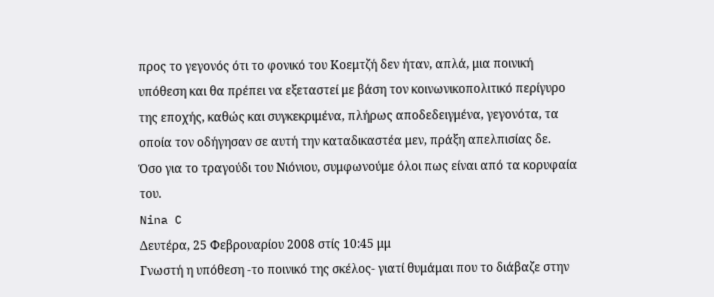προς το γεγονός ότι το φονικό του Κοεμτζή δεν ήταν, απλά, μια ποινική υπόθεση και θα πρέπει να εξεταστεί με βάση τον κοινωνικοπολιτικό περίγυρο της εποχής, καθώς και συγκεκριμένα, πλήρως αποδεδειγμένα, γεγονότα, τα οποία τον οδήγησαν σε αυτή την καταδικαστέα μεν, πράξη απελπισίας δε.
Όσο για το τραγούδι του Νιόνιου, συμφωνούμε όλοι πως είναι από τα κορυφαία του.
Nina C
Δευτέρα, 25 Φεβρουαρίου 2008 στίς 10:45 μμ
Γνωστή η υπόθεση -το ποινικό της σκέλος- γιατί θυμάμαι που το διάβαζε στην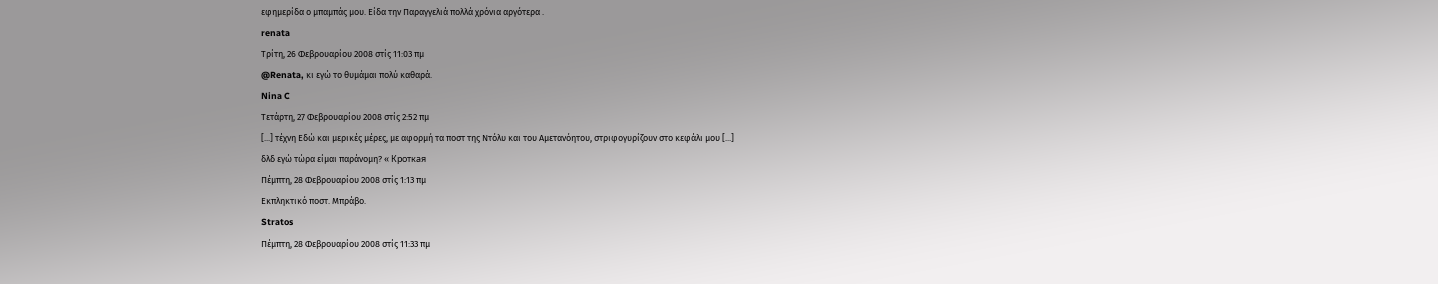εφημερίδα ο μπαμπάς μου. Είδα την Παραγγελιά πολλά χρόνια αργότερα .
renata
Τρίτη, 26 Φεβρουαρίου 2008 στίς 11:03 πμ
@Renata, κι εγώ το θυμάμαι πολύ καθαρά.
Nina C
Τετάρτη, 27 Φεβρουαρίου 2008 στίς 2:52 πμ
[...] τέχνη Εδώ και μερικές μέρες, με αφορμή τα ποστ της Ντόλυ και του Αμετανόητου, στριφογυρίζουν στο κεφάλι μου [...]
δλδ εγώ τώρα είμαι παράνομη? « Кроткая
Πέμπτη, 28 Φεβρουαρίου 2008 στίς 1:13 πμ
Εκπληκτικό ποστ. Μπράβο.
Stratos
Πέμπτη, 28 Φεβρουαρίου 2008 στίς 11:33 πμ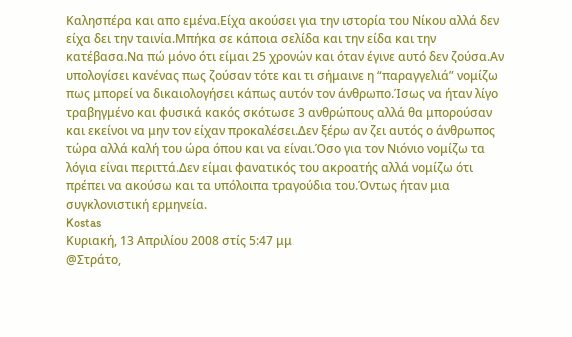Καλησπέρα και απο εμένα.Είχα ακούσει για την ιστορία του Νίκου αλλά δεν είχα δει την ταινία.Μπήκα σε κάποια σελίδα και την είδα και την κατέβασα.Να πώ μόνο ότι είμαι 25 χρονών και όταν έγινε αυτό δεν ζούσα.Αν υπολογίσει κανένας πως ζούσαν τότε και τι σήμαινε η “παραγγελιά” νομίζω πως μπορεί να δικαιολογήσει κάπως αυτόν τον άνθρωπο.Ίσως να ήταν λίγο τραβηγμένο και φυσικά κακός σκότωσε 3 ανθρώπους αλλά θα μπορούσαν και εκείνοι να μην τον είχαν προκαλέσει.Δεν ξέρω αν ζει αυτός ο άνθρωπος τώρα αλλά καλή του ώρα όπου και να είναι.Όσο για τον Νιόνιο νομίζω τα λόγια είναι περιττά.Δεν είμαι φανατικός του ακροατής αλλά νομίζω ότι πρέπει να ακούσω και τα υπόλοιπα τραγούδια του.Όντως ήταν μια συγκλονιστική ερμηνεία.
Kostas
Κυριακή, 13 Απριλίου 2008 στίς 5:47 μμ
@Στράτο,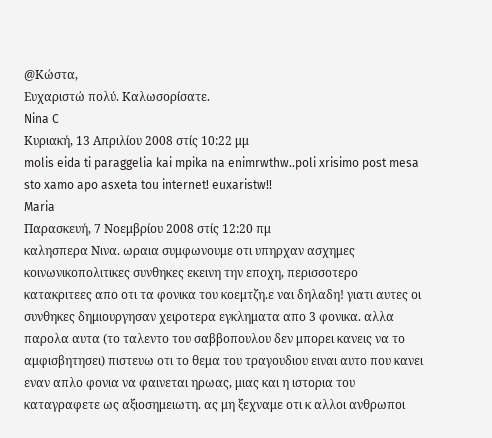@Κώστα,
Ευχαριστώ πολύ. Καλωσορίσατε.
Nina C
Κυριακή, 13 Απριλίου 2008 στίς 10:22 μμ
molis eida ti paraggelia kai mpika na enimrwthw..poli xrisimo post mesa sto xamo apo asxeta tou internet! euxaristw!!
Maria
Παρασκευή, 7 Νοεμβρίου 2008 στίς 12:20 πμ
καλησπερα Νινα. ωραια συμφωνουμε οτι υπηρχαν ασχημες κοινωνικοπολιτικες συνθηκες εκεινη την εποχη, περισσοτερο κατακριτεες απο οτι τα φονικα του κοεμτζη.ε ναι δηλαδη! γιατι αυτες οι συνθηκες δημιουργησαν χειροτερα εγκληματα απο 3 φονικα. αλλα παρολα αυτα (το ταλεντο του σαββοπουλου δεν μπορει κανεις να το αμφισβητησει) πιστευω οτι το θεμα του τραγουδιου ειναι αυτο που κανει εναν απλο φονια να φαινεται ηρωας, μιας και η ιστορια του καταγραφετε ως αξιοσημειωτη. ας μη ξεχναμε οτι κ αλλοι ανθρωποι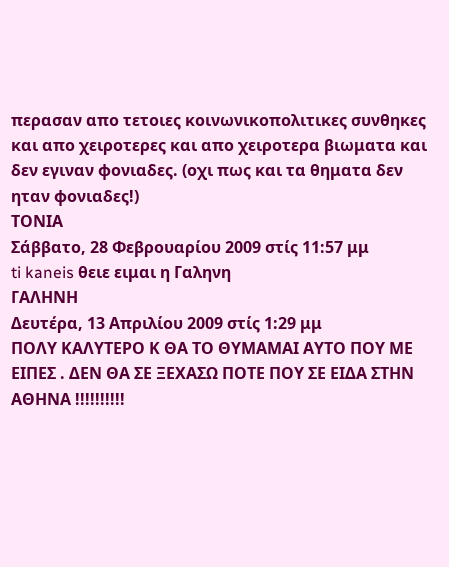περασαν απο τετοιες κοινωνικοπολιτικες συνθηκες και απο χειροτερες και απο χειροτερα βιωματα και δεν εγιναν φονιαδες. (οχι πως και τα θηματα δεν ηταν φονιαδες!)
ΤΟΝΙΑ
Σάββατο, 28 Φεβρουαρίου 2009 στίς 11:57 μμ
ti kaneis θειε ειμαι η Γαληνη
ΓΑΛΗΝΗ
Δευτέρα, 13 Απριλίου 2009 στίς 1:29 μμ
ΠΟΛΥ ΚΑΛΥΤΕΡΟ Κ ΘΑ ΤΟ ΘΥΜΑΜΑΙ ΑΥΤΟ ΠΟΥ ΜΕ ΕΙΠΕΣ . ΔΕΝ ΘΑ ΣΕ ΞΕΧΑΣΩ ΠΟΤΕ ΠΟΥ ΣΕ ΕΙΔΑ ΣΤΗΝ ΑΘΗΝΑ !!!!!!!!!!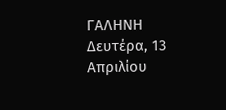ΓΑΛΗΝΗ
Δευτέρα, 13 Απριλίου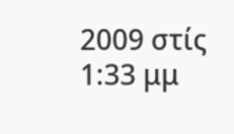2009 στίς 1:33 μμ